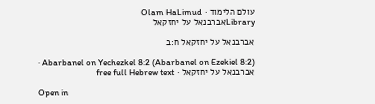עולם הלימוד · Olam HaLimud
Libraryאברבנאל על יחזקאל

אברבנאל על יחזקאל ח:ב

Abarbanel on Yechezkel 8:2 (Abarbanel on Ezekiel 8:2) · אברבנאל על יחזקאל · free full Hebrew text

Open in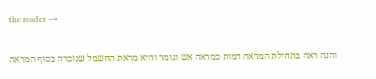the reader →

והנה ראה בתחילת המראה דמות כמראה אש וגומר והיא מראת החשמל שנזכרה בסוף המראה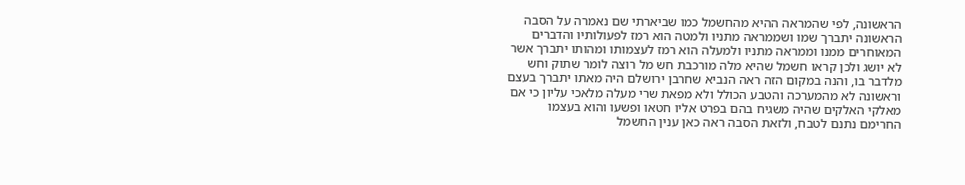הראשונה, לפי שהמראה ההיא מהחשמל כמו שביארתי שם נאמרה על הסבה הראשונה יתברך שמו ושממראה מתניו ולמטה הוא רמז לפעולותיו והדברים המאוחרים ממנו וממראה מתניו ולמעלה הוא רמז לעצמותו ומהותו יתברך אשר לא יושג ולכן קראו חשמל שהיא מלה מורכבת חש מל רוצה לומר שתוק וחש מלדבר בו, והנה במקום הזה ראה הנביא שחרבן ירושלם היה מאתו יתברך בעצם וראשונה לא מהמערכה והטבע הכולל ולא מפאת שרי מעלה מלאכי עליון כי אם מאלקי האלקים שהיה משגיח בהם בפרט אליו חטאו ופשעו והוא בעצמו החרימם נתנם לטבח, ולזאת הסבה ראה כאן ענין החשמל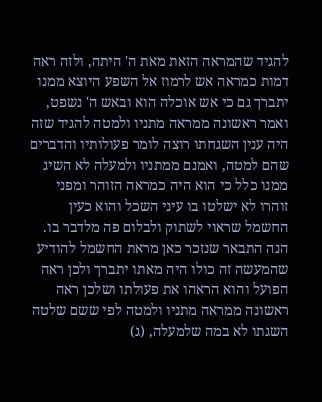להגיד שהמראה הזאת מאת ה' היתה, ולזה ראה דמות כמראה אש לרמוז אל השפע היוצא ממנו יתברך גם כי אש אוכלה הוא ובאש ה' נשפט, ואמר ראשונה ממראה מתניו ולמטה להגיד שזה היה ענין השגחתו רוצה לומר פעולותיו והדברים שהם למטה, ואמנם ממתניו ולמעלה לא השיג ממנו כלל כי הוא היה כמראה הזוהר ומפני זוהרו לא ישלטו בו עיני השכל והוא כעין החשמל שראוי לשתוק ולבלום פה מלדבר בו. הנה התבאר שנזכר כאן מראת החשמל להודיע שהמעשה זה כולו היה מאתו יתברך ולכן ראה הפועל והוא הראהו את פעולתו ושלכן ראה ראשונה ממראה מתניו ולמטה לפי ששם שלטה השגתו לא במה שלמעלה, (ג)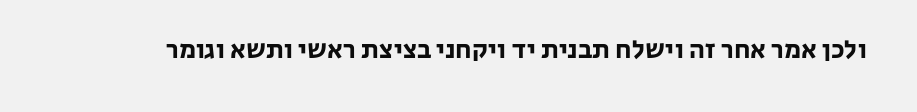ולכן אמר אחר זה וישלח תבנית יד ויקחני בציצת ראשי ותשא וגומר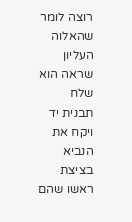רוצה לומר שהאלוה העליון שראה הוא שלח תבנית יד ויקח את הנביא בציצת ראשו שהם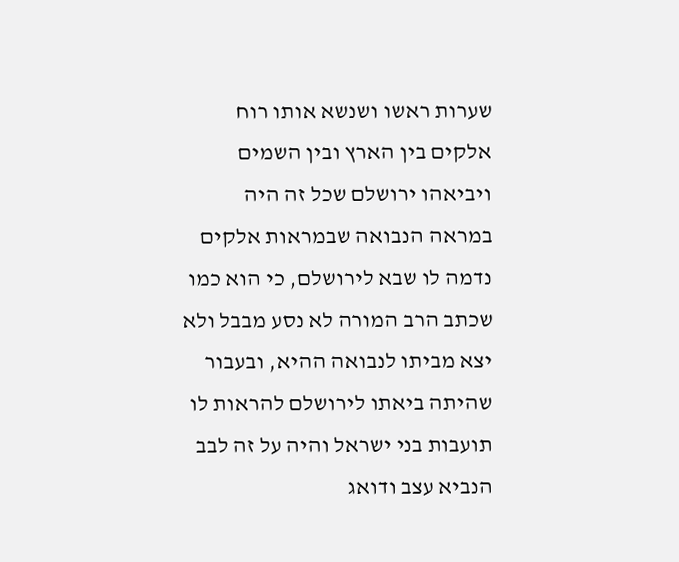שערות ראשו ושנשא אותו רוח אלקים בין הארץ ובין השמים ויביאהו ירושלם שכל זה היה במראה הנבואה שבמראות אלקים נדמה לו שבא לירושלם, כי הוא כמו שכתב הרב המורה לא נסע מבבל ולא יצא מביתו לנבואה ההיא, ובעבור שהיתה ביאתו לירושלם להראות לו תועבות בני ישראל והיה על זה לבב הנביא עצב ודואג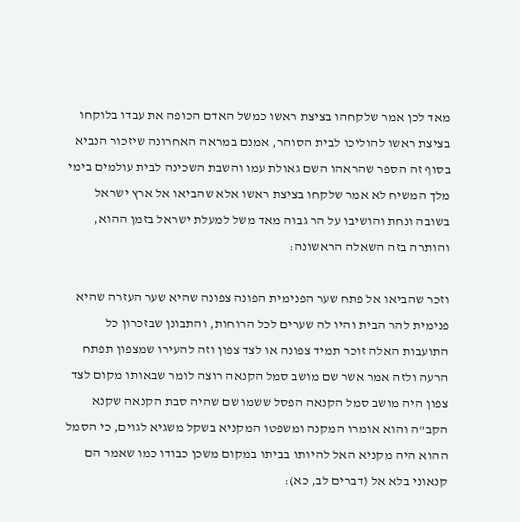מאד לכן אמר שלקחהו בציצת ראשו כמשל האדם הכופה את עבדו בלוקחו בציצת ראשו להוליכו לבית הסוהר, אמנם במראה האחרונה שיזכור הנביא בסוף זה הספר שהראהו השם גאולת עמו והשבת השכינה לבית עולמים בימי מלך המשיח לא אמר שלקחו בציצת ראשו אלא שהביאו אל ארץ ישראל בשובה ונחת והושיבו על הר גבוה מאד משל למעלת ישראל בזמן ההוא, והותרה בזה השאלה הראשונה:

וזכר שהביאו אל פתח שער הפנימית הפונה צפונה שהיא שער העזרה שהיא פנימית להר הבית והיו לה שערים לכל הרוחות, והתבונן שבזכרון כל התועבות האלה זוכר תמיד צפונה או לצד צפון וזה להעירו שמצפון תפתח הרעה ולזה אמר אשר שם מושב סמל הקנאה רוצה לומר שבאותו מקום לצד צפון היה מושב סמל הקנאה הפסל ששמו שם שהיה סבת הקנאה שקנא הקב"ה והוא אומרו המקנה ומשפטו המקניא בשקל משגיא לגוים, כי הסמל ההוא היה מקניא האל להיותו בביתו במקום משכן כבודו כמו שאמר הם קנאוני בלא אל (דברים לב, כא):